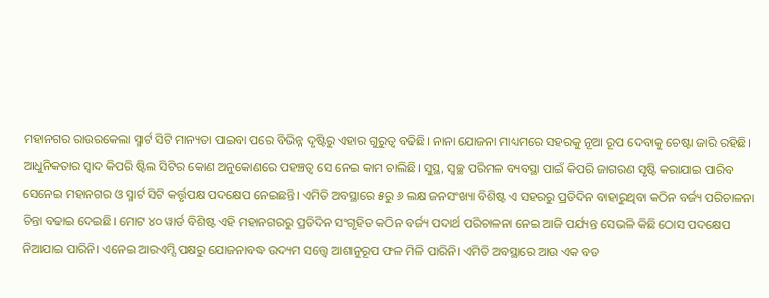ମହାନଗର ରାଉରକେଲା ସ୍ମାର୍ଟ ସିଟି ମାନ୍ୟତା ପାଇବା ପରେ ବିଭିନ୍ନ ଦୃଷ୍ଟିରୁ ଏହାର ଗୁରୁତ୍ୱ ବଢିଛି। ନାନା ଯୋଜନା ମାଧ୍ୟମରେ ସହରକୁ ନୂଆ ରୂପ ଦେବାକୁ ଚେଷ୍ଟା ଜାରି ରହିଛି। ଆଧୁନିକତାର ସ୍ବାଦ କିପରି ଷ୍ଟିଲ ସିଟିର କୋଣ ଅନୁକୋଣରେ ପହଞ୍ଚତ୍ବ ସେ ନେଇ କାମ ଚାଲିଛି। ସୁସ୍ଥ, ସ୍ବଚ୍ଛ ପରିମଳ ବ୍ୟବସ୍ଥା ପାଇଁ କିପରି ଜାଗରଣ ସୃଷ୍ଟି କରାଯାଇ ପାରିବ ସେନେଇ ମହାନଗର ଓ ସ୍ମାର୍ଟ ସିଟି କର୍ତ୍ତୃପକ୍ଷ ପଦକ୍ଷେପ ନେଇଛନ୍ତି। ଏମିତି ଅବସ୍ଥାରେ ୫ରୁ ୬ ଲକ୍ଷ ଜନସଂଖ୍ୟା ବିଶିଷ୍ଟ ଏ ସହରରୁ ପ୍ରତିଦିନ ବାହାରୁଥିବା କଠିନ ବର୍ଜ୍ୟ ପରିଚାଳନା ଚିନ୍ତା ବଢାଇ ଦେଇଛି। ମୋଟ ୪୦ ୱାର୍ଡ ବିଶିଷ୍ଟ ଏହି ମହାନଗରରୁ ପ୍ରତିଦିନ ସଂଗୃହିତ କଠିନ ବର୍ଜ୍ୟ ପଦାର୍ଥ ପରିଚାଳନା ନେଇ ଆଜି ପର୍ଯ୍ୟନ୍ତ ସେଭଳି କିଛି ଠୋସ ପଦକ୍ଷେପ ନିଆଯାଇ ପାରିନି। ଏନେଇ ଆରଏମ୍ସି ପକ୍ଷରୁ ଯୋଜନାବଦ୍ଧ ଉଦ୍ୟମ ସତ୍ତ୍ୱେ ଆଶାନୁରୂପ ଫଳ ମିଳି ପାରିନି। ଏମିତି ଅବସ୍ଥାରେ ଆଉ ଏକ ବଡ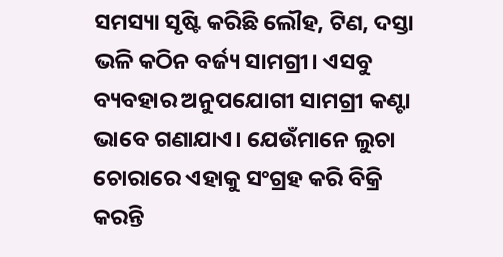ସମସ୍ୟା ସୃଷ୍ଟି କରିଛି ଲୌହ, ଟିଣ, ଦସ୍ତା ଭଳି କଠିନ ବର୍ଜ୍ୟ ସାମଗ୍ରୀ। ଏସବୁ ବ୍ୟବହାର ଅନୁପଯୋଗୀ ସାମଗ୍ରୀ କଣ୍ଟା ଭାବେ ଗଣାଯାଏ। ଯେଉଁମାନେ ଲୁଚା ଚୋରାରେ ଏହାକୁ ସଂଗ୍ରହ କରି ବିକ୍ରି କରନ୍ତି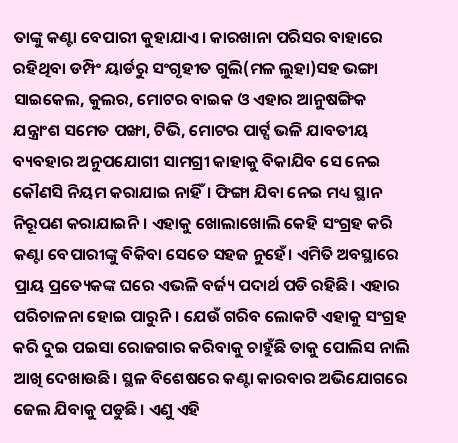ତାଙ୍କୁ କଣ୍ଟା ବେପାରୀ କୁହାଯାଏ। କାରଖାନା ପରିସର ବାହାରେ ରହିଥିବା ଡମ୍ପିଂ ୟାର୍ଡରୁ ସଂଗୃହୀତ ଗୁଲି(ମଳ ଲୁହା)ସହ ଭଙ୍ଗା ସାଇକେଲ, କୁଲର, ମୋଟର ବାଇକ ଓ ଏହାର ଆନୁଷଙ୍ଗିକ ଯନ୍ତ୍ରାଂଶ ସମେତ ପଙ୍ଖା, ଟିଭି, ମୋଟର ପାର୍ଟ୍ସ ଭଳି ଯାବତୀୟ ବ୍ୟବହାର ଅନୁପଯୋଗୀ ସାମଗ୍ରୀ କାହାକୁ ବିକାଯିବ ସେ ନେଇ କୌଣସି ନିୟମ କରାଯାଇ ନାହିଁ। ଫିଙ୍ଗା ଯିବା ନେଇ ମଧ୍ୟ ସ୍ଥାନ ନିରୂପଣ କରାଯାଇନି। ଏହାକୁ ଖୋଲାଖୋଲି କେହି ସଂଗ୍ରହ କରି କଣ୍ଟା ବେପାରୀଙ୍କୁ ବିକିବା ସେତେ ସହଜ ନୁହେଁ। ଏମିତି ଅବସ୍ଥାରେ ପ୍ରାୟ ପ୍ରତ୍ୟେକଙ୍କ ଘରେ ଏଭଳି ବର୍ଜ୍ୟ ପଦାର୍ଥ ପଡି ରହିଛି। ଏହାର ପରିଚାଳନା ହୋଇ ପାରୁନି। ଯେଉଁ ଗରିବ ଲୋକଟି ଏହାକୁ ସଂଗ୍ରହ କରି ଦୁଇ ପଇସା ରୋଜଗାର କରିବାକୁ ଚାହୁଁଛି ତାକୁ ପୋଲିସ ନାଲି ଆଖି ଦେଖାଉଛି। ସ୍ଥଳ ବିଶେଷରେ କଣ୍ଟା କାରବାର ଅଭିଯୋଗରେ ଜେଲ ଯିବାକୁ ପଡୁଛି। ଏଣୁ ଏହି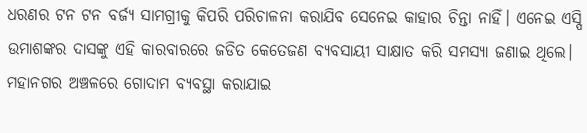ଧରଣର ଟନ ଟନ ବର୍ଜ୍ୟ ସାମଗ୍ରୀକୁ କିପରି ପରିଚାଳନା କରାଯିବ ସେନେଇ କାହାର ଚିନ୍ତା ନାହିଁ। ଏନେଇ ଏସ୍ପି ଉମାଶଙ୍କର ଦାସଙ୍କୁ ଏହି କାରବାରରେ ଜଡିତ କେତେଜଣ ବ୍ୟବସାୟୀ ସାକ୍ଷାତ କରି ସମସ୍ୟା ଜଣାଇ ଥିଲେ। ମହାନଗର ଅଞ୍ଚଳରେ ଗୋଦାମ ବ୍ୟବସ୍ଥା କରାଯାଇ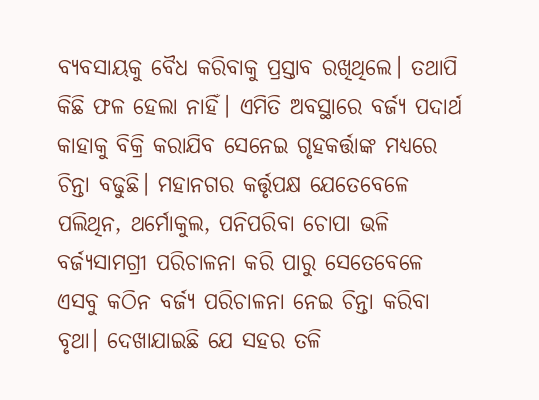ବ୍ୟବସାୟକୁ ବୈଧ କରିବାକୁ ପ୍ରସ୍ତାବ ରଖିଥିଲେ। ତଥାପି କିଛି ଫଳ ହେଲା ନାହିଁ। ଏମିତି ଅବସ୍ଥାରେ ବର୍ଜ୍ୟ ପଦାର୍ଥ କାହାକୁ ବିକ୍ରି କରାଯିବ ସେନେଇ ଗୃହକର୍ତ୍ତାଙ୍କ ମଧ୍ୟରେ ଚିନ୍ତା ବଢୁଛି। ମହାନଗର କର୍ତ୍ତୃପକ୍ଷ ଯେତେବେଳେ ପଲିଥିନ, ଥର୍ମୋକୁଲ, ପନିପରିବା ଚୋପା ଭଳି ବର୍ଜ୍ୟସାମଗ୍ରୀ ପରିଚାଳନା କରି ପାରୁ ସେତେବେଳେ ଏସବୁ କଠିନ ବର୍ଜ୍ୟ ପରିଚାଳନା ନେଇ ଚିନ୍ତା କରିବା ବୃଥା। ଦେଖାଯାଇଛି ଯେ ସହର ତଳି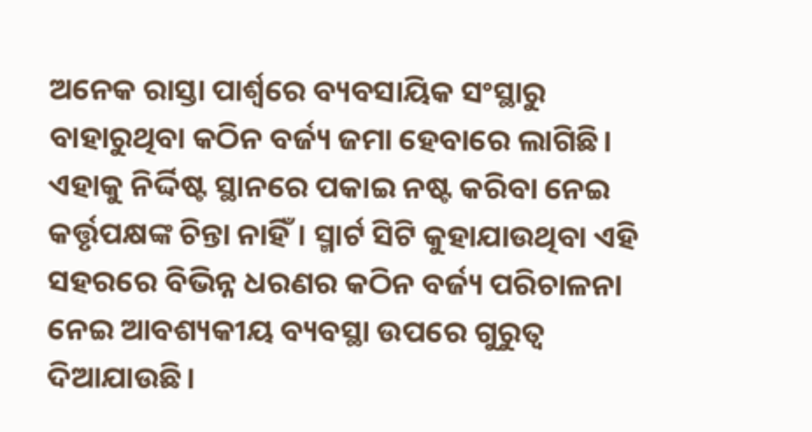ଅନେକ ରାସ୍ତା ପାର୍ଶ୍ୱରେ ବ୍ୟବସାୟିକ ସଂସ୍ଥାରୁ ବାହାରୁଥିବା କଠିନ ବର୍ଜ୍ୟ ଜମା ହେବାରେ ଲାଗିଛି। ଏହାକୁ ନିର୍ଦ୍ଦିଷ୍ଟ ସ୍ଥାନରେ ପକାଇ ନଷ୍ଟ କରିବା ନେଇ କର୍ତ୍ତୃପକ୍ଷଙ୍କ ଚିନ୍ତା ନାହିଁ। ସ୍ମାର୍ଟ ସିଟି କୁହାଯାଉଥିବା ଏହି ସହରରେ ବିଭିନ୍ନ ଧରଣର କଠିନ ବର୍ଜ୍ୟ ପରିଚାଳନା ନେଇ ଆବଶ୍ୟକୀୟ ବ୍ୟବସ୍ଥା ଉପରେ ଗୁରୁତ୍ୱ ଦିଆଯାଉଛି।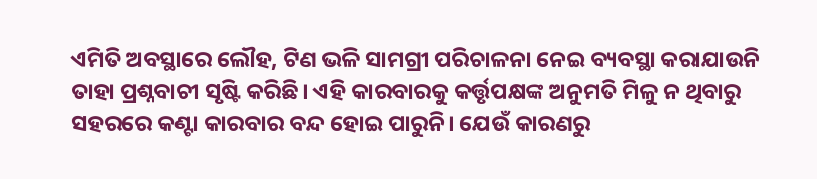ଏମିତି ଅବସ୍ଥାରେ ଲୌହ, ଟିଣ ଭଳି ସାମଗ୍ରୀ ପରିଚାଳନା ନେଇ ବ୍ୟବସ୍ଥା କରାଯାଉନି ତାହା ପ୍ରଶ୍ନବାଚୀ ସୃଷ୍ଟି କରିଛି। ଏହି କାରବାରକୁ କର୍ତ୍ତୃପକ୍ଷଙ୍କ ଅନୁମତି ମିଳୁ ନ ଥିବାରୁ ସହରରେ କଣ୍ଟା କାରବାର ବନ୍ଦ ହୋଇ ପାରୁନି। ଯେଉଁ କାରଣରୁ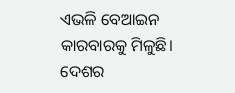ଏଭଳି ବେଆଇନ କାରବାରକୁ ମିଳୁଛି। ଦେଶର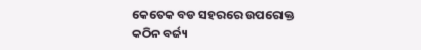କେତେକ ବଡ ସହରରେ ଉପରୋକ୍ତ କଠିନ ବର୍ଜ୍ୟ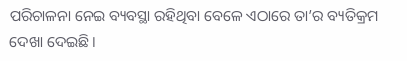ପରିଚାଳନା ନେଇ ବ୍ୟବସ୍ଥା ରହିଥିବା ବେଳେ ଏଠାରେ ତା’ର ବ୍ୟତିକ୍ରମ ଦେଖା ଦେଇଛି।